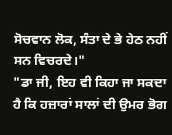ਸੋਚਵਾਨ ਲੋਕ, ਸੰਤਾ ਦੇ ਭੇ ਹੇਠ ਨਹੀਂ ਸਨ ਵਿਚਰਦੇ।"
"ਡਾ ਜੀ, ਇਹ ਵੀ ਕਿਹਾ ਜਾ ਸਕਦਾ ਹੈ ਕਿ ਹਜ਼ਾਰਾਂ ਸਾਲਾਂ ਦੀ ਉਮਰ ਭੋਗ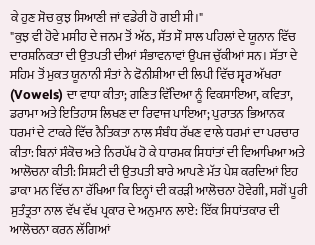ਕੇ ਹੁਣ ਸੋਚ ਕੁਝ ਸਿਆਣੀ ਜਾਂ ਵਡੇਰੀ ਹੋ ਗਈ ਸੀ।"
"ਕੁਝ ਵੀ ਹੋਵੇ ਮਸੀਹ ਦੇ ਜਨਮ ਤੋਂ ਅੱਠ, ਸੱਤ ਸੌ ਸਾਲ ਪਹਿਲਾਂ ਦੇ ਯੂਨਾਨ ਵਿੱਚ ਦਾਰਸ਼ਨਿਕਤਾ ਦੀ ਉਤਪਤੀ ਦੀਆਂ ਸੰਭਾਵਨਾਵਾਂ ਉਪਜ ਚੁੱਕੀਆਂ ਸਨ। ਸੱਤਾ ਦੇ ਸਹਿਮ ਤੋਂ ਮੁਕਤ ਯੂਨਾਨੀ ਸੰਤਾਂ ਨੇ ਫੋਨੀਸ਼ੀਆ ਦੀ ਲਿਪੀ ਵਿੱਚ ਸ੍ਵਰ ਅੱਖਰਾ (Vowels) ਦਾ ਵਾਧਾ ਕੀਤਾ; ਗਣਿਤ ਵਿੱਦਿਆ ਨੂੰ ਵਿਕਸਾਇਆ, ਕਵਿਤਾ, ਡਰਾਮਾ ਅਤੇ ਇਤਿਹਾਸ ਲਿਖਣ ਦਾ ਰਿਵਾਜ ਪਾਇਆ; ਪੁਰਾਤਨ ਭਿਆਨਕ ਧਰਮਾਂ ਦੇ ਟਾਕਰੇ ਵਿੱਚ ਨੈਤਿਕਤਾ ਨਾਲ ਸੰਬੰਧ ਰੱਖਣ ਵਾਲੇ ਧਰਮਾਂ ਦਾ ਪਰਚਾਰ ਕੀਤਾ: ਬਿਨਾਂ ਸੰਕੋਚ ਅਤੇ ਨਿਰਪੱਖ ਹੋ ਕੇ ਧਾਰਮਕ ਸਿਧਾਂਤਾਂ ਦੀ ਵਿਆਖਿਆ ਅਤੇ ਆਲੋਚਨਾ ਕੀਤੀ: ਸਿਸ਼ਟੀ ਦੀ ਉਤਪਤੀ ਬਾਰੇ ਆਪਣੇ ਮੱਤ ਪੇਸ਼ ਕਰਦਿਆਂ ਇਹ ਡਾਕਾ ਮਨ ਵਿੱਚ ਨਾ ਰੱਖਿਆ ਕਿ ਇਨ੍ਹਾਂ ਦੀ ਕਰੜੀ ਆਲੋਚਨਾ ਹੋਵੇਗੀ, ਸਗੋਂ ਪੂਰੀ ਸੁਤੰਤ੍ਰਤਾ ਨਾਲ ਵੱਖ ਵੱਖ ਪ੍ਰਕਾਰ ਦੇ ਅਨੁਮਾਨ ਲਾਏ: ਇੱਕ ਸਿਧਾਂਤਕਾਰ ਦੀ ਆਲੋਚਨਾ ਕਰਨ ਲੱਗਿਆਂ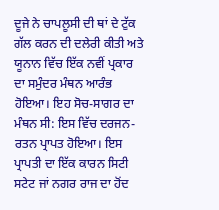ਦੂਜੇ ਨੇ ਚਾਪਲੂਸੀ ਦੀ ਥਾਂ ਦੇ ਟੁੱਕ ਗੱਲ ਕਰਨ ਦੀ ਦਲੇਰੀ ਕੀਤੀ ਅਤੇ ਯੂਨਾਨ ਵਿੱਚ ਇੱਕ ਨਵੀਂ ਪ੍ਰਕਾਰ ਦਾ ਸਮੁੰਦਰ ਮੰਥਨ ਆਰੰਭ ਹੋਇਆ। ਇਹ ਸੋਚ-ਸਾਗਰ ਦਾ ਮੰਥਨ ਸੀ: ਇਸ ਵਿੱਚ ਦਰਜਨ-ਰਤਨ ਪ੍ਰਾਪਤ ਹੋਇਆ। ਇਸ ਪ੍ਰਾਪਤੀ ਦਾ ਇੱਕ ਕਾਰਨ ਸਿਟੀ ਸਟੇਟ ਜਾਂ ਨਗਰ ਰਾਜ ਦਾ ਹੋਂਦ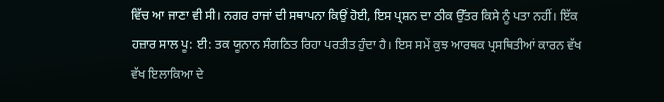ਵਿੱਚ ਆ ਜਾਣਾ ਵੀ ਸੀ। ਨਗਰ ਰਾਜਾਂ ਦੀ ਸਥਾਪਨਾ ਕਿਉਂ ਹੋਈ, ਇਸ ਪ੍ਰਸ਼ਨ ਦਾ ਠੀਕ ਉੱਤਰ ਕਿਸੇ ਨੂੰ ਪਤਾ ਨਹੀਂ। ਇੱਕ ਹਜ਼ਾਰ ਸਾਲ ਪੂ: ਈ: ਤਕ ਯੂਨਾਨ ਸੰਗਠਿਤ ਰਿਹਾ ਪਰਤੀਤ ਹੁੰਦਾ ਹੈ। ਇਸ ਸਮੇਂ ਕੁਝ ਆਰਥਕ ਪ੍ਰਸਥਿਤੀਆਂ ਕਾਰਨ ਵੱਖ ਵੱਖ ਇਲਾਕਿਆ ਦੇ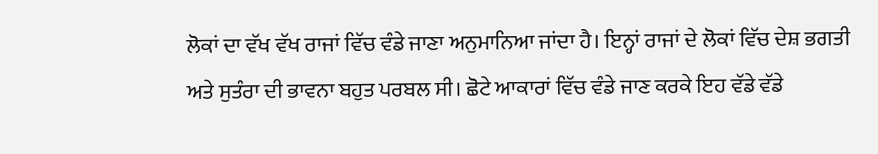ਲੋਕਾਂ ਦਾ ਵੱਖ ਵੱਖ ਰਾਜਾਂ ਵਿੱਚ ਵੰਡੇ ਜਾਣਾ ਅਨੁਮਾਨਿਆ ਜਾਂਦਾ ਹੈ। ਇਨ੍ਹਾਂ ਰਾਜਾਂ ਦੇ ਲੋਕਾਂ ਵਿੱਚ ਦੇਸ਼ ਭਗਤੀ ਅਤੇ ਸੁਤੰਰਾ ਦੀ ਭਾਵਨਾ ਬਹੁਤ ਪਰਬਲ ਸੀ। ਛੋਟੇ ਆਕਾਰਾਂ ਵਿੱਚ ਵੰਡੇ ਜਾਣ ਕਰਕੇ ਇਹ ਵੱਡੇ ਵੱਡੇ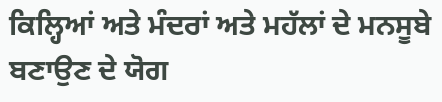ਕਿਲ੍ਹਿਆਂ ਅਤੇ ਮੰਦਰਾਂ ਅਤੇ ਮਹੱਲਾਂ ਦੇ ਮਨਸੂਬੇ ਬਣਾਉਣ ਦੇ ਯੋਗ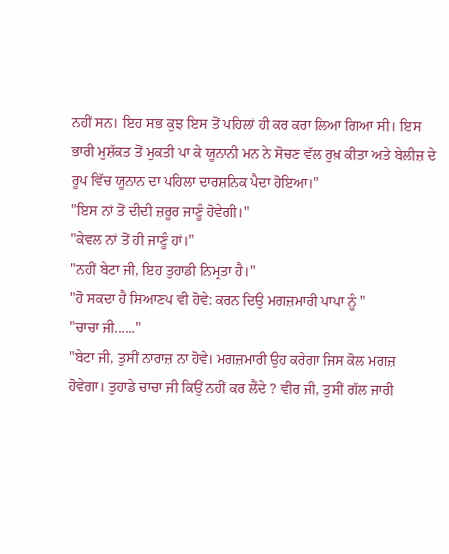ਨਹੀਂ ਸਨ। ਇਹ ਸਭ ਕੁਝ ਇਸ ਤੋਂ ਪਹਿਲਾਂ ਹੀ ਕਰ ਕਰਾ ਲਿਆ ਗਿਆ ਸੀ। ਇਸ ਭਾਰੀ ਮੁਸ਼ੱਕਤ ਤੋਂ ਮੁਕਤੀ ਪਾ ਕੇ ਯੂਨਾਨੀ ਮਨ ਨੇ ਸੋਚਣ ਵੱਲ ਰੁਖ਼ ਕੀਤਾ ਅਤੇ ਬੇਲੀਜ਼ ਦੇ ਰੂਪ ਵਿੱਚ ਯੂਨਾਨ ਦਾ ਪਹਿਲਾ ਦਾਰਸ਼ਨਿਕ ਪੈਦਾ ਹੋਇਆ।"
"ਇਸ ਨਾਂ ਤੋਂ ਦੀਦੀ ਜ਼ਰੂਰ ਜਾਣੂੰ ਹੋਵੇਗੀ।"
"ਕੇਵਲ ਨਾਂ ਤੋਂ ਹੀ ਜਾਣੂੰ ਹਾਂ।"
"ਨਹੀਂ ਬੇਟਾ ਜੀ, ਇਹ ਤੁਹਾਡੀ ਨਿਮ੍ਰਤਾ ਹੈ।"
"ਹੋ ਸਕਦਾ ਹੈ ਸਿਆਣਪ ਵੀ ਹੋਵੇ: ਕਰਨ ਦਿਉ ਮਗਜ਼ਮਾਰੀ ਪਾਪਾ ਨੂੰ "
"ਚਾਚਾ ਜੀ......"
"ਬੇਟਾ ਜੀ, ਤੁਸੀਂ ਨਾਰਾਜ਼ ਨਾ ਹੋਵੇ। ਮਗਜ਼ਮਾਰੀ ਉਹ ਕਰੇਗਾ ਜਿਸ ਕੋਲ ਮਗਜ਼ ਹੋਵੇਗਾ। ਤੁਹਾਡੇ ਚਾਚਾ ਜੀ ਕਿਉਂ ਨਹੀਂ ਕਰ ਲੈਂਦੇ ? ਵੀਰ ਜੀ, ਤੁਸੀਂ ਗੱਲ ਜਾਰੀ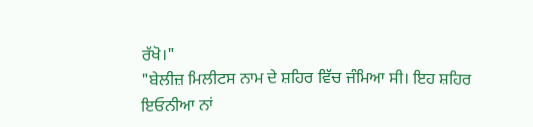ਰੱਖੋ।"
"ਬੇਲੀਜ਼ ਮਿਲੀਟਸ ਨਾਮ ਦੇ ਸ਼ਹਿਰ ਵਿੱਚ ਜੰਮਿਆ ਸੀ। ਇਹ ਸ਼ਹਿਰ ਇਓਨੀਆ ਨਾਂ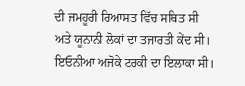ਦੀ ਜਮਹੂਰੀ ਰਿਆਸਤ ਵਿੱਚ ਸਥਿਤ ਸੀ ਅਤੇ ਯੂਨਾਨੀ ਲੋਕਾਂ ਦਾ ਤਜਾਰਤੀ ਕੇਂਦ ਸੀ। ਇਓਨੀਆ ਅਜੋਕੇ ਟਰਕੀ ਦਾ ਇਲਾਕਾ ਸੀ।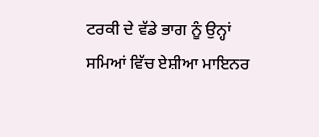ਟਰਕੀ ਦੇ ਵੱਡੇ ਭਾਗ ਨੂੰ ਉਨ੍ਹਾਂ ਸਮਿਆਂ ਵਿੱਚ ਏਸ਼ੀਆ ਮਾਇਨਰ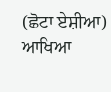(ਛੋਟਾ ਏਸ਼ੀਆ) ਆਖਿਆ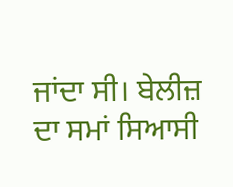ਜਾਂਦਾ ਸੀ। ਬੇਲੀਜ਼ ਦਾ ਸਮਾਂ ਸਿਆਸੀ